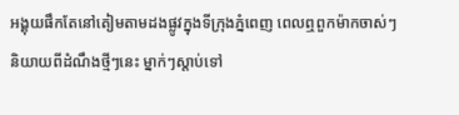អង្គុយផឹកតែនៅតៀមតាមដងផ្លូវក្នុងទីក្រុងភ្នំពេញ ពេលឮពួកម៉ាកចាស់ៗនិយាយពីដំណឹងថ្មីៗនេះ ម្នាក់ៗស្តាប់ទៅ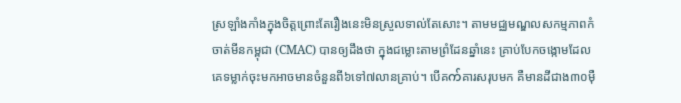ស្រឡាំងកាំងក្នុងចិត្តព្រោះតែរឿងនេះមិនស្រួលទាល់តែសោះ។ តាមមជ្ឈមណ្ឌលសកម្មភាពកំចាត់មីនកម្ពុជា (CMAC) បានឲ្យដឹងថា ក្នុងជម្លោះតាមព្រំដែនឆ្នាំនេះ គ្រាប់បែកចង្កោមដែលគេទម្លាក់ចុះមកអាចមានចំនួនពី៦ទៅ៧លានគ្រាប់។ បើគက်គារសរុបមក គឺមានដីជាង៣០ម៉ឺ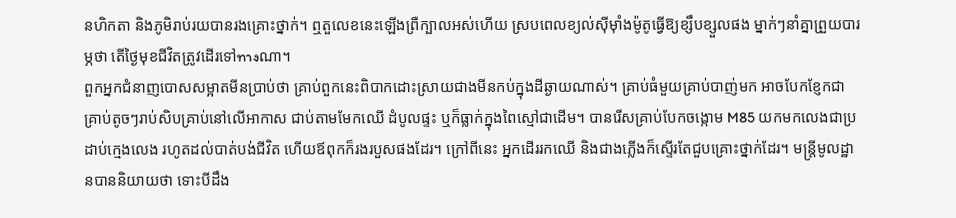នហិកតា និងភូមិរាប់រយបានរងគ្រោះថ្នាក់។ ឮតួលេខនេះឡើងព្រឺក្បាលអស់ហើយ ស្របពេលខ្យល់ស៊ីម៉ាំងម៉ូតូធ្វើឱ្យខ្សឹបខ្សួលផង ម្នាក់ៗនាំគ្នាព្រួយបារម្ភថា តើថ្ងៃមុខជីវិតត្រូវដើរទៅทางណា។
ពួកអ្នកជំនាញបោសសម្អាតមីនប្រាប់ថា គ្រាប់ពួកនេះពិបាកដោះស្រាយជាងមីនកប់ក្នុងដីឆ្ងាយណាស់។ គ្រាប់ធំមួយគ្រាប់បាញ់មក អាចបែកខ្ញែកជាគ្រាប់តូចៗរាប់សិបគ្រាប់នៅលើអាកាស ជាប់តាមមែកឈើ ដំបូលផ្ទះ ឬក៏ធ្លាក់ក្នុងពៃស្មៅជាដើម។ បានរើសគ្រាប់បែកចង្កោម M85 យកមកលេងជាប្រដាប់ក្មេងលេង រហូតដល់បាត់បង់ជីវិត ហើយឪពុកក៏រងរបួសផងដែរ។ ក្រៅពីនេះ អ្នកដើររកឈើ និងជាងភ្លើងក៏ស្ទើរតែជួបគ្រោះថ្នាក់ដែរ។ មន្ត្រីមូលដ្ឋានបាននិយាយថា ទោះបីដឹង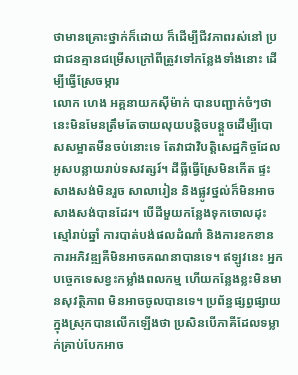ថាមានគ្រោះថ្នាក់ក៏ដោយ ក៏ដើម្បីជីវភាពរស់នៅ ប្រជាជនគ្មានជម្រើសក្រៅពីត្រូវទៅកន្លែងទាំងនោះ ដើម្បីធ្វើស្រែចម្ការ
លោក ហេង អគ្គនាយកស៊ីម៉ាក់ បានបញ្ជាក់ចំៗថា នេះមិនមែនត្រឹមតែចាយលុយបន្តិចបន្តួចដើម្បីបោសសម្អាតមីនចប់នោះទេ តែវាជាវិបត្តិសេដ្ឋកិច្ចដែលអូសបន្លាយរាប់ទសវត្សរ៍។ ដីធ្លីធ្វើស្រែមិនកើត ផ្ទះសាងសង់មិនរួច សាលារៀន និងផ្លូវថ្នល់ក៏មិនអាចសាងសង់បានដែរ។ បើដីមួយកន្លែងទុកចោលដុះស្មៅរាប់ឆ្នាំ ការបាត់បង់ផលដំណាំ និងការខកខានការអភិវឌ្ឍគឺមិនអាចគណនាបានទេ។ ឥឡូវនេះ អ្នកបច្ចេកទេសខ្វះកម្លាំងពលកម្ម ហើយកន្លែងខ្លះមិនមានសុវត្ថិភាព មិនអាចចូលបានទេ។ ប្រព័ន្ធផ្សព្វផ្សាយក្នុងស្រុកបានលើកឡើងថា ប្រសិនបើភាគីដែលទម្លាក់គ្រាប់បែកអាច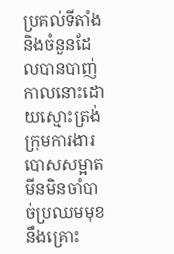ប្រគល់ទីតាំង និងចំនួនដែលបានបាញ់កាលនោះដោយស្មោះត្រង់ ក្រុមការងារបោសសម្អាតមីនមិនចាំបាច់ប្រឈមមុខនឹងគ្រោះ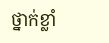ថ្នាក់ខ្លាំ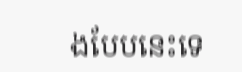ងបែបនេះទេ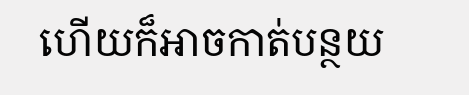ហើយក៏អាចកាត់បន្ថយ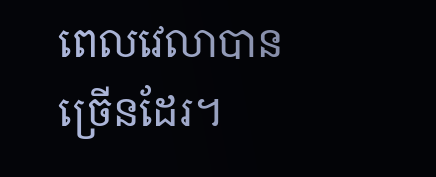ពេលវេលាបានច្រើនដែរ។